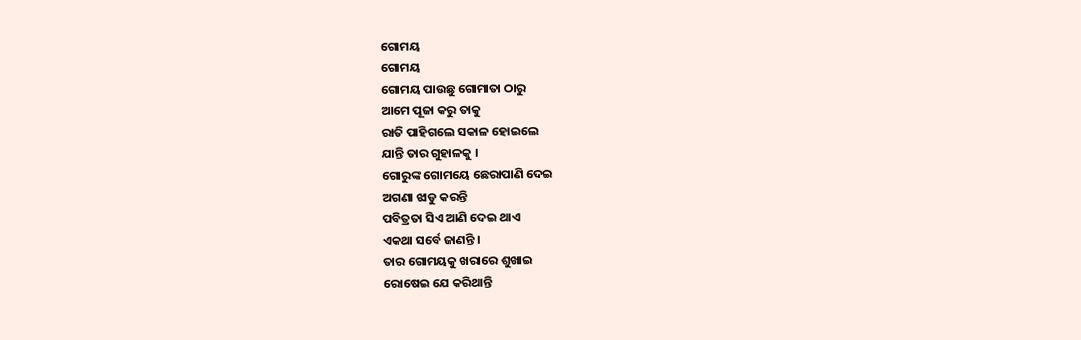ଗୋମୟ
ଗୋମୟ
ଗୋମୟ ପାଉଛୁ ଗୋମାତା ଠାରୁ
ଆମେ ପୂଜା କରୁ ତାକୁ
ରାତି ପାହିଗଲେ ସକାଳ ହୋଇଲେ
ଯାନ୍ତି ତାର ଗୁହାଳକୁ ।
ଗୋରୁଙ୍କ ଗୋମୟେ ଛେରାପାଣି ଦେଇ
ଅଗଣା ଝାଡୁ କରନ୍ତି
ପବିତ୍ରତା ସିଏ ଆଣି ଦେଇ ଥାଏ
ଏକଥା ସର୍ବେ ଜାଣନ୍ତି ।
ତାର ଗୋମୟକୁ ଖରାରେ ଶୁଖାଇ
ରୋଷେଇ ଯେ କରିଥାନ୍ତି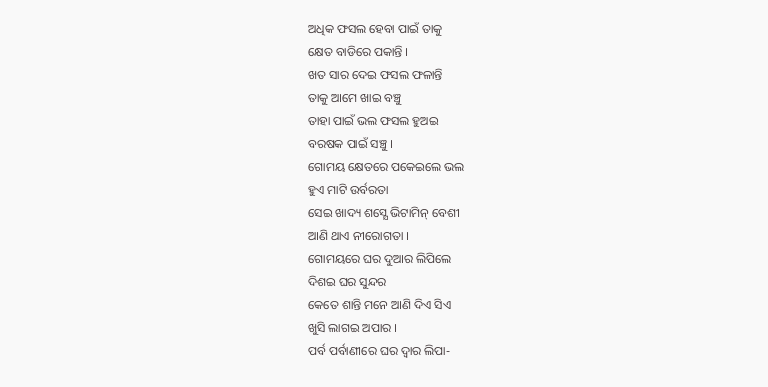ଅଧିକ ଫସଲ ହେବା ପାଇଁ ତାକୁ
କ୍ଷେତ ବାଡିରେ ପକାନ୍ତି ।
ଖତ ସାର ଦେଇ ଫସଲ ଫଳାନ୍ତି
ତାକୁ ଆମେ ଖାଇ ବଞ୍ଚୁ
ତାହା ପାଇଁ ଭଲ ଫସଲ ହୁଅଇ
ବରଷକ ପାଇଁ ସଞ୍ଚୁ ।
ଗୋମୟ କ୍ଷେତରେ ପକେଇଲେ ଭଲ
ହୁଏ ମାଟି ଉର୍ବରତା
ସେଇ ଖାଦ୍ୟ ଶସ୍ଯେ ଭିଟାମିନ୍ ବେଶୀ
ଆଣି ଥାଏ ନୀରୋଗତା ।
ଗୋମୟରେ ଘର ଦୁଆର ଲିପିଲେ
ଦିଶଇ ଘର ସୁନ୍ଦର
କେତେ ଶାନ୍ତି ମନେ ଆଣି ଦିଏ ସିଏ
ଖୁସି ଲାଗଇ ଅପାର ।
ପର୍ବ ପର୍ବାଣୀରେ ଘର ଦ୍ୱାର ଲିପା-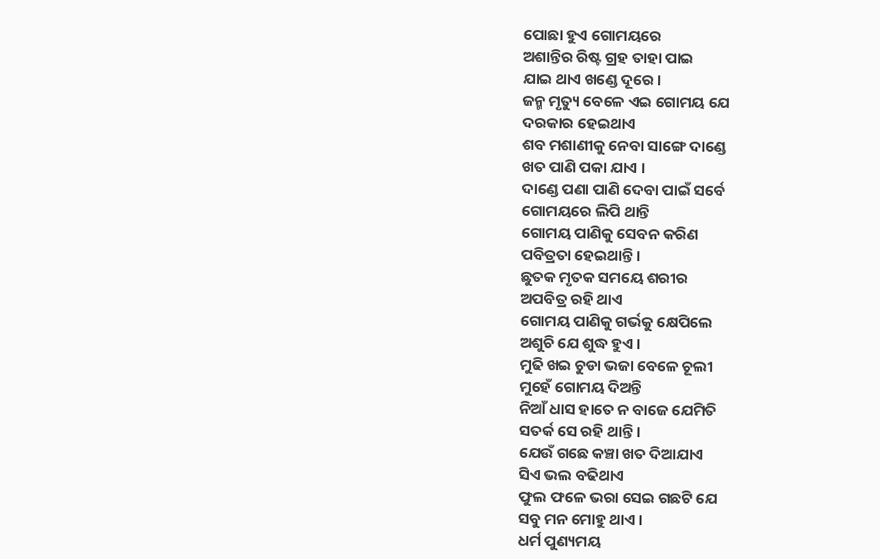ପୋଛା ହୁଏ ଗୋମୟରେ
ଅଶାନ୍ତିର ରିଷ୍ଟ ଗ୍ରହ ତାହା ପାଇ
ଯାଇ ଥାଏ ଖଣ୍ଡେ ଦୂରେ ।
ଜନ୍ମ ମୃତ୍ୟୁ ବେଳେ ଏଇ ଗୋମୟ ଯେ
ଦରକାର ହେଇଥାଏ
ଶବ ମଶାଣୀକୁ ନେବା ସାଙ୍ଗେ ଦାଣ୍ଡେ
ଖତ ପାଣି ପକା ଯାଏ ।
ଦାଣ୍ଡେ ପଣା ପାଣି ଦେବା ପାଇଁ ସର୍ବେ
ଗୋମୟରେ ଲିପି ଥାନ୍ତି
ଗୋମୟ ପାଣିକୁ ସେବନ କରିଣ
ପବିତ୍ରତା ହେଇଥାନ୍ତି ।
ଛୁତକ ମୃତକ ସମୟେ ଶରୀର
ଅପବିତ୍ର ରହି ଥାଏ
ଗୋମୟ ପାଣିକୁ ଗର୍ଭକୁ କ୍ଷେପିଲେ
ଅଶୁଚି ଯେ ଶୁଦ୍ଧ ହୁଏ ।
ମୁଢି ଖଇ ଚୁଡା ଭଜା ବେଳେ ଚୂଲୀ
ମୁହେଁ ଗୋମୟ ଦିଅନ୍ତି
ନିଆଁ ଧାସ ହାତେ ନ ବାଜେ ଯେମିତି
ସତର୍କ ସେ ରହି ଥାନ୍ତି ।
ଯେଉଁ ଗଛେ କଞ୍ଚା ଖତ ଦିଆଯାଏ
ସିଏ ଭଲ ବଢିଥାଏ
ଫୁଲ ଫଳେ ଭରା ସେଇ ଗଛଟି ଯେ
ସବୁ ମନ ମୋହୁ ଥାଏ ।
ଧର୍ମ ପୁଣ୍ୟମୟ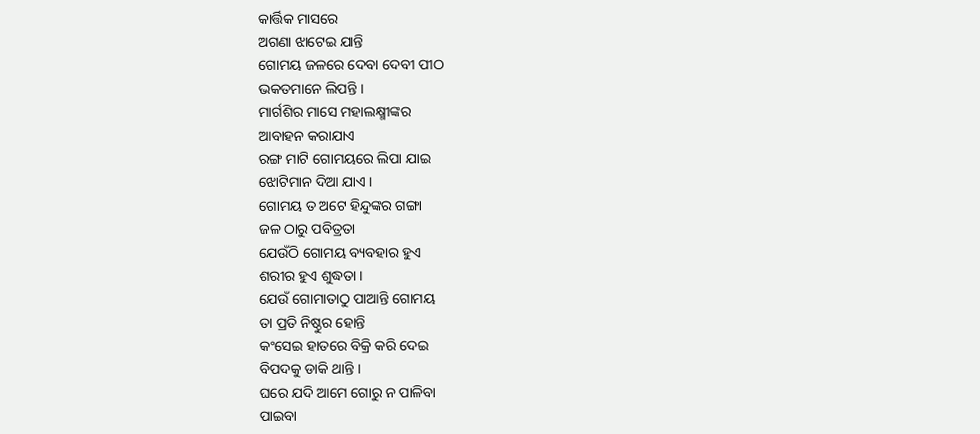କାର୍ତ୍ତିକ ମାସରେ
ଅଗଣା ଝାଟେଇ ଯାନ୍ତି
ଗୋମୟ ଜଳରେ ଦେବା ଦେବୀ ପୀଠ
ଭକତମାନେ ଲିପନ୍ତି ।
ମାର୍ଗଶିର ମାସେ ମହାଲକ୍ଷ୍ମୀଙ୍କର
ଆବାହନ କରାଯାଏ
ରଙ୍ଗ ମାଟି ଗୋମୟରେ ଲିପା ଯାଇ
ଝୋଟିମାନ ଦିଆ ଯାଏ ।
ଗୋମୟ ତ ଅଟେ ହିନ୍ଦୁଙ୍କର ଗଙ୍ଗା
ଜଳ ଠାରୁ ପବିତ୍ରତା
ଯେଉଁଠି ଗୋମୟ ବ୍ୟବହାର ହୁଏ
ଶରୀର ହୁଏ ଶୁଦ୍ଧତା ।
ଯେଉଁ ଗୋମାତାଠୁ ପାଆନ୍ତି ଗୋମୟ
ତା ପ୍ରତି ନିଷ୍ଠୁର ହୋନ୍ତି
କଂସେଇ ହାତରେ ବିକ୍ରି କରି ଦେଇ
ବିପଦକୁ ଡାକି ଥାନ୍ତି ।
ଘରେ ଯଦି ଆମେ ଗୋରୁ ନ ପାଳିବା
ପାଇବା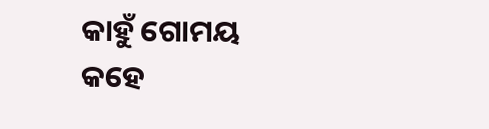କାହୁଁ ଗୋମୟ
କହେ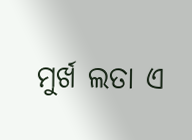ମୁର୍ଖ ଲତା ଏ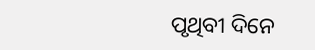ପୃଥିବୀ ଦିନେ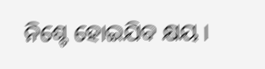ନିଶ୍ଚେ ହୋଇଯିବ କ୍ଷୟ ।